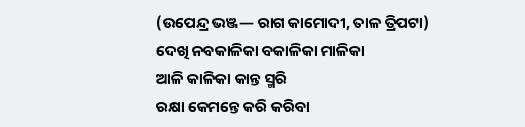(ଉପେନ୍ଦ୍ର ଭଞ୍ଜ— ରାଗ କାମୋଦୀ, ତାଳ ତ୍ରିପଟା)
ଦେଖି ନବକାଳିକା ବକାଳିକା ମାଳିକା
ଆଳି କାଳିକା କାନ୍ତ ସ୍ମରି
ରକ୍ଷା କେମନ୍ତେ କରି କରିବା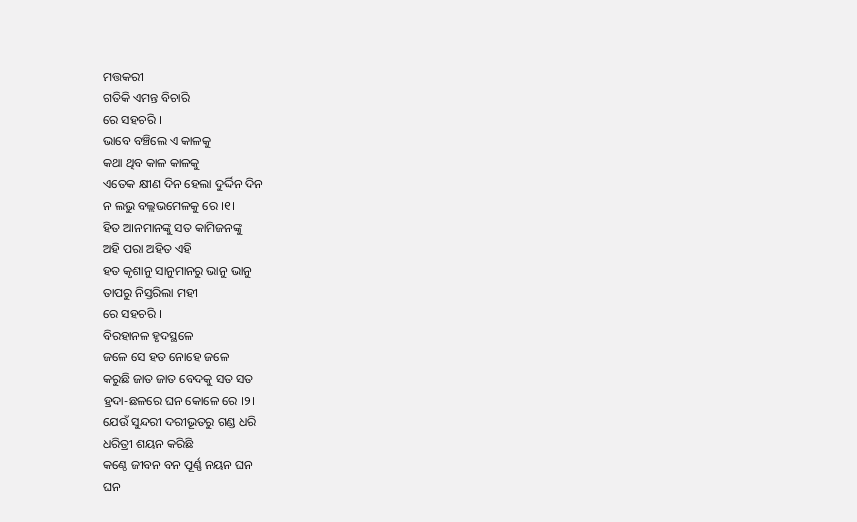ମତ୍ତକରୀ
ଗତିକି ଏମନ୍ତ ବିଚାରି
ରେ ସହଚରି ।
ଭାବେ ବଞ୍ଚିଲେ ଏ କାଳକୁ
କଥା ଥିବ କାଳ କାଳକୁ
ଏତେକ କ୍ଷୀଣ ଦିନ ହେଲା ଦୁର୍ଦ୍ଦିନ ଦିନ
ନ ଲଭୁ ବଲ୍ଲଭମେଳକୁ ରେ ।୧।
ହିତ ଆନମାନଙ୍କୁ ସତ କାମିଜନଙ୍କୁ
ଅହି ପରା ଅହିତ ଏହି
ହତ କୃଶାନୁ ସାନୁମାନରୁ ଭାନୁ ଭାନୁ
ତାପରୁ ନିସ୍ତରିଲା ମହୀ
ରେ ସହଚରି ।
ବିରହାନଳ ହୃଦସ୍ଥଳେ
ଜଳେ ସେ ହତ ନୋହେ ଜଳେ
କରୁଛି ଜାତ ଜାତ ବେଦକୁ ସତ ସତ
ହ୍ରଦା-ଛଳରେ ଘନ କୋଳେ ରେ ।୨।
ଯେଉଁ ସୁନ୍ଦରୀ ଦରୀଭୂତରୁ ଗଣ୍ଡ ଧରି
ଧରିତ୍ରୀ ଶୟନ କରିଛି
କଣ୍ଠେ ଜୀବନ ବନ ପୂର୍ଣ୍ଣ ନୟନ ଘନ
ଘନ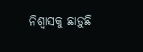ନିଶ୍ଵାସକୁ ଛାଡ଼ୁଛି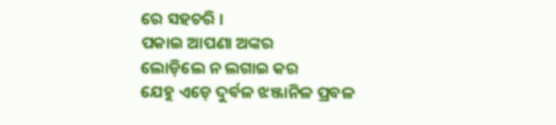ରେ ସହଚରି ।
ପକାଇ ଆପଣା ଅଙ୍କର
ଲୋଡ଼ିଲେ ନ ଲଗାଇ କର
ଯେହୁ ଏଡ଼େ ଦୁର୍ବଳ ଝଞ୍ଜାନିଳ ପ୍ରବଳ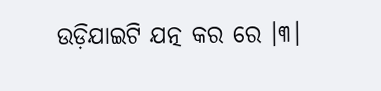ଉଡ଼ିଯାଇଟି ଯତ୍ନ କର ରେ ।୩।